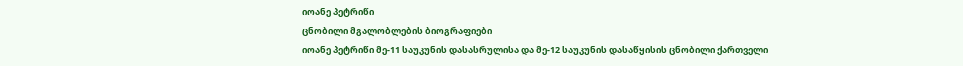იოანე პეტრიწი
ცნობილი მგალობლების ბიოგრაფიები
იოანე პეტრიწი მე-11 საუკუნის დასასრულისა და მე-12 საუკუნის დასაწყისის ცნობილი ქართველი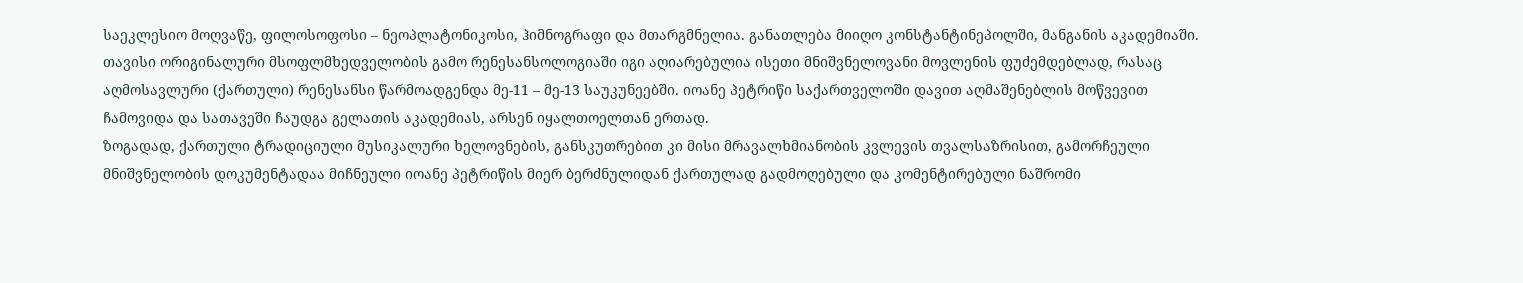საეკლესიო მოღვაწე, ფილოსოფოსი – ნეოპლატონიკოსი, ჰიმნოგრაფი და მთარგმნელია. განათლება მიიღო კონსტანტინეპოლში, მანგანის აკადემიაში. თავისი ორიგინალური მსოფლმხედველობის გამო რენესანსოლოგიაში იგი აღიარებულია ისეთი მნიშვნელოვანი მოვლენის ფუძემდებლად, რასაც აღმოსავლური (ქართული) რენესანსი წარმოადგენდა მე-11 – მე-13 საუკუნეებში. იოანე პეტრიწი საქართველოში დავით აღმაშენებლის მოწვევით ჩამოვიდა და სათავეში ჩაუდგა გელათის აკადემიას, არსენ იყალთოელთან ერთად.
ზოგადად, ქართული ტრადიციული მუსიკალური ხელოვნების, განსკუთრებით კი მისი მრავალხმიანობის კვლევის თვალსაზრისით, გამორჩეული მნიშვნელობის დოკუმენტადაა მიჩნეული იოანე პეტრიწის მიერ ბერძნულიდან ქართულად გადმოღებული და კომენტირებული ნაშრომი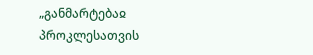„განმარტებაჲ პროკლესათვის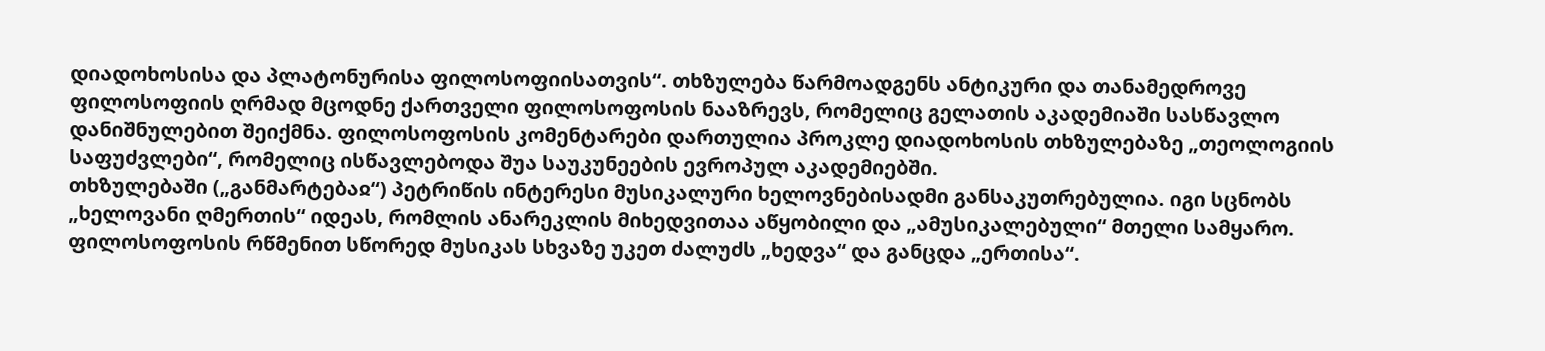დიადოხოსისა და პლატონურისა ფილოსოფიისათვის“. თხზულება წარმოადგენს ანტიკური და თანამედროვე ფილოსოფიის ღრმად მცოდნე ქართველი ფილოსოფოსის ნააზრევს, რომელიც გელათის აკადემიაში სასწავლო დანიშნულებით შეიქმნა. ფილოსოფოსის კომენტარები დართულია პროკლე დიადოხოსის თხზულებაზე „თეოლოგიის საფუძვლები“, რომელიც ისწავლებოდა შუა საუკუნეების ევროპულ აკადემიებში.
თხზულებაში („განმარტებაჲ“) პეტრიწის ინტერესი მუსიკალური ხელოვნებისადმი განსაკუთრებულია. იგი სცნობს „ხელოვანი ღმერთის“ იდეას, რომლის ანარეკლის მიხედვითაა აწყობილი და „ამუსიკალებული“ მთელი სამყარო. ფილოსოფოსის რწმენით სწორედ მუსიკას სხვაზე უკეთ ძალუძს „ხედვა“ და განცდა „ერთისა“.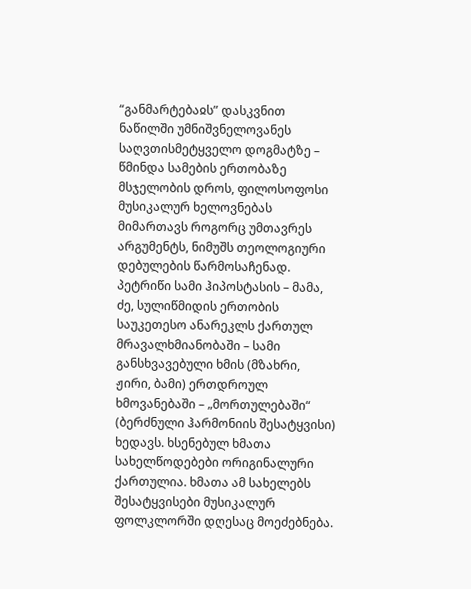“განმარტებაჲს” დასკვნით ნაწილში უმნიშვნელოვანეს საღვთისმეტყველო დოგმატზე – წმინდა სამების ერთობაზე მსჯელობის დროს, ფილოსოფოსი მუსიკალურ ხელოვნებას მიმართავს როგორც უმთავრეს არგუმენტს, ნიმუშს თეოლოგიური დებულების წარმოსაჩენად. პეტრიწი სამი ჰიპოსტასის – მამა, ძე, სულიწმიდის ერთობის საუკეთესო ანარეკლს ქართულ მრავალხმიანობაში – სამი განსხვავებული ხმის (მზახრი, ჟირი, ბამი) ერთდროულ ხმოვანებაში – „მორთულებაში“ (ბერძნული ჰარმონიის შესატყვისი) ხედავს. ხსენებულ ხმათა სახელწოდებები ორიგინალური ქართულია. ხმათა ამ სახელებს შესატყვისები მუსიკალურ ფოლკლორში დღესაც მოეძებნება.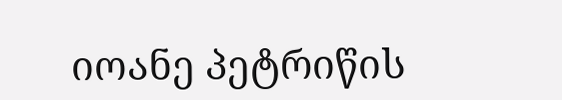იოანე პეტრიწის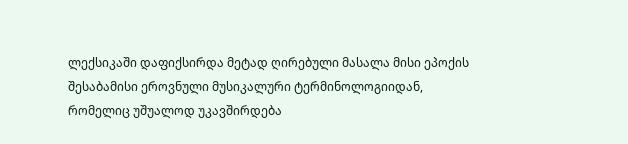ლექსიკაში დაფიქსირდა მეტად ღირებული მასალა მისი ეპოქის შესაბამისი ეროვნული მუსიკალური ტერმინოლოგიიდან, რომელიც უშუალოდ უკავშირდება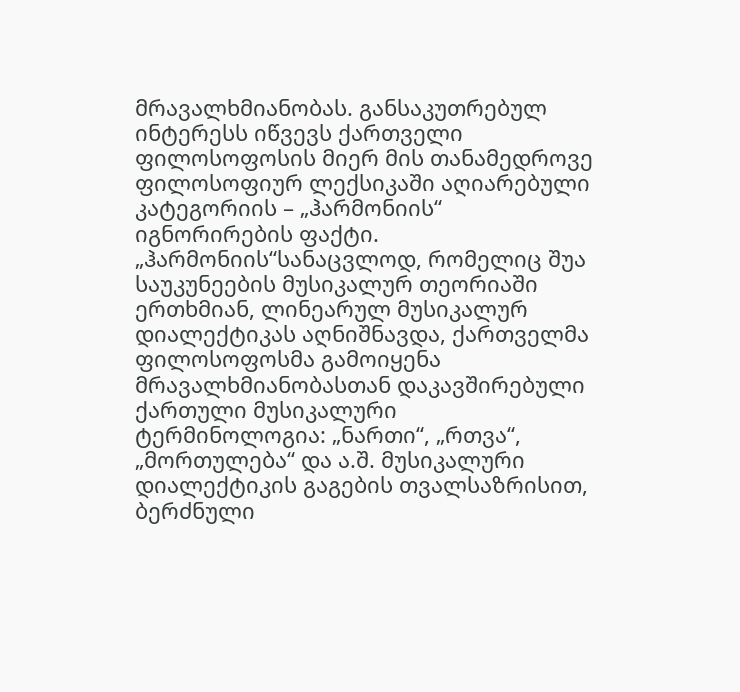მრავალხმიანობას. განსაკუთრებულ ინტერესს იწვევს ქართველი ფილოსოფოსის მიერ მის თანამედროვე ფილოსოფიურ ლექსიკაში აღიარებული კატეგორიის – „ჰარმონიის“ იგნორირების ფაქტი. „ჰარმონიის“სანაცვლოდ, რომელიც შუა საუკუნეების მუსიკალურ თეორიაში ერთხმიან, ლინეარულ მუსიკალურ დიალექტიკას აღნიშნავდა, ქართველმა ფილოსოფოსმა გამოიყენა მრავალხმიანობასთან დაკავშირებული ქართული მუსიკალური ტერმინოლოგია: „ნართი“, „რთვა“, „მორთულება“ და ა.შ. მუსიკალური დიალექტიკის გაგების თვალსაზრისით, ბერძნული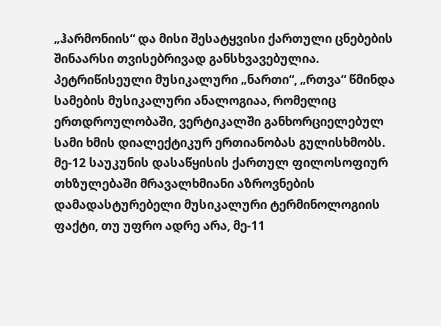„ჰარმონიის“ და მისი შესატყვისი ქართული ცნებების შინაარსი თვისებრივად განსხვავებულია. პეტრიწისეული მუსიკალური „ნართი“, „რთვა“ წმინდა სამების მუსიკალური ანალოგიაა, რომელიც ერთდროულობაში, ვერტიკალში განხორციელებულ სამი ხმის დიალექტიკურ ერთიანობას გულისხმობს.
მე-12 საუკუნის დასაწყისის ქართულ ფილოსოფიურ თხზულებაში მრავალხმიანი აზროვნების დამადასტურებელი მუსიკალური ტერმინოლოგიის ფაქტი, თუ უფრო ადრე არა, მე-11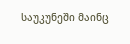საუკუნეში მაინც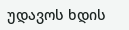უდავოს ხდის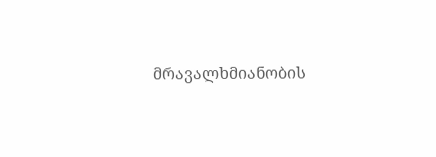მრავალხმიანობის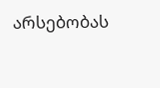არსებობას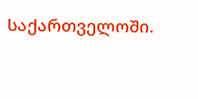საქართველოში.